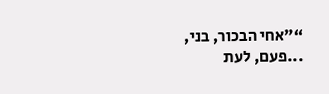“"אחי הבכור, בני, ...פעם, לעת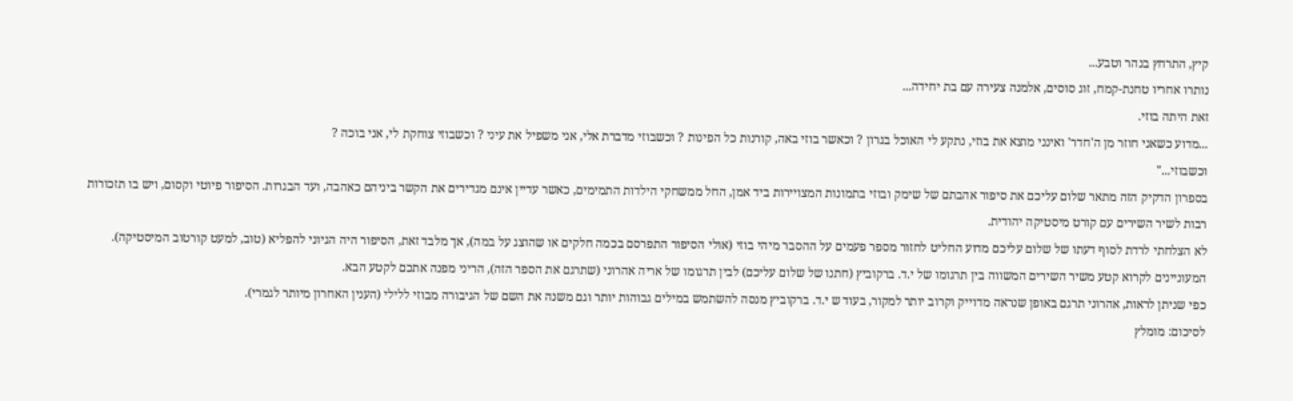קיץ, התרחץ בנהר וטבע...
נותרו אחריו טחנת-קמח, זוג סוסים, אלמנה צעירה עם בת יחידה...
זאת היתה בוזי.
...מדוע כשאני חוזר מן ה'חדר' ואינני מוצא את בוזי, נתקע לי האוכל בגרון ? וכאשר בוזי באה, קורנות כל הפינות ? וכשבוזי מדברת אלי, אני משפיל את עיני ? וכשבוזי צוחקת לי, אני בוכה ?
וכשבוזי..."
בספרון הדקיק הזה מתאר שלום עליכם את סיפור אהבתם של שימק ובוזי בתמונות המצויירות ביד אמן, החל ממשחקי הילדות התמימים, כאשר עדיין אינם מגדירים את הקשר ביניהם כאהבה, ועד הבגרות. הסיפור פיוטי וקסום, ויש בו תזכורות רבות לשיר השירים עם קורט מיסטיקה יהודית.
לא הצלחתי לרדת לסוף דעתו של שלום עליכם מדוע החליט לחזור מספר פעמים על ההסבר מיהי בוזי (אולי הסיפור התפרסם בכמה חלקים או שהוצג על במה), אך מלבד זאת, הסיפור היה הגיוני להפליא (טוב, למעט קורטוב המיסטיקה).
המעוניינים לקרוא קטע משיר השירים המשווה בין תרגומו של י.ד. ברקוביץ (חתנו של שלום עליכם) לבין תרגומו של אריה אהרוני (שתרגם את הספר הזה), הריני מפנה אתכם לקטע הבא.
כפי שניתן לראות, אהרוני תרגם באופן שנראה מדוייק וקרוב יותר למקור, בעוד ש י.ד. ברקוביץ מנסה להשתמש במילים גבוהות יותר וגם משנה את השם של הגיבורה מבוזי ללילי (הענין האחרון מיותר לגמרי).
לסיכום: מומלץ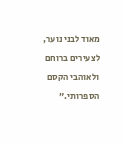מאוד לבני נוער, לצעירים ברוחם ולאוהבי הקסם הספרותי.”